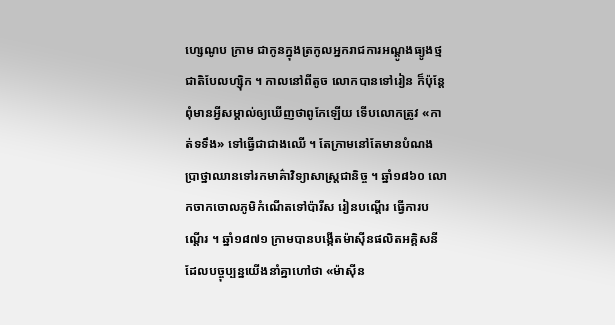ហ្សេណូប ក្រាម ជាកូនក្នុងត្រកូលអ្នករាជការអណ្ដូងធ្យូងថ្ម ជាតិបែលហ្ស៊ិក ។ កាលនៅពីតូច លោកបានទៅរៀន ក៏ប៉ុន្តែពុំមានអ្វីសម្គាល់ឲ្យឃើញថាពូកែឡើយ ទើបលោកត្រូវ «កាត់ទទឹង» ទៅធ្វើជាជាងឈើ ។ តែក្រាមនៅតែមានបំណងប្រាថ្នាឈានទៅរកមាគ៌ាវិទ្យាសាស្ត្រជានិច្ច ។ ឆ្នាំ១៨៦០ លោកចាកចោលភូមិកំណើតទៅប៉ារីស រៀនបណ្ដើរ ធ្វើការបណ្ដើរ ។ ឆ្នាំ១៨៧១ ក្រាមបានបង្កើតម៉ាស៊ីនផលិតអគ្គិសនីដែលបច្ចុប្បន្នយើងនាំគ្នាហៅថា «ម៉ាស៊ីន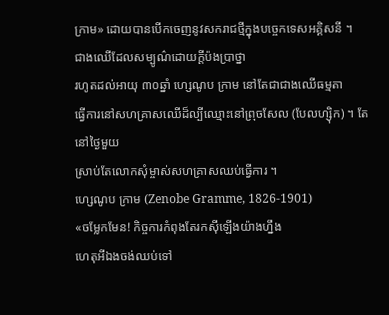ក្រាម» ដោយបានបើកចេញនូវសករាជថ្មីក្នុងបច្ចេកទេសអគ្គិសនី ។
ជាងឈើដែលសម្បូណ៌ដោយក្ដីប៉ងប្រាថ្នា
រហូតដល់អាយុ ៣០ឆ្នាំ ហ្សេណូប ក្រាម នៅតែជាជាងឈើធម្មតា
ធ្វើការនៅសហគ្រាសឈើដ៏ល្បីឈ្មោះនៅព្រុចសែល (បែលហ្ស៊ិក) ។ តែនៅថ្ងៃមួយ
ស្រាប់តែលោកសុំម្ចាស់សហគ្រាសឈប់ធ្វើការ ។
ហ្សេណូប ក្រាម (Zenobe Gramme, 1826-1901)
«ចម្លែកមែន! កិច្ចការកំពុងតែរកស៊ីឡើងយ៉ាងហ្នឹង
ហេតុអីឯងចង់ឈប់ទៅ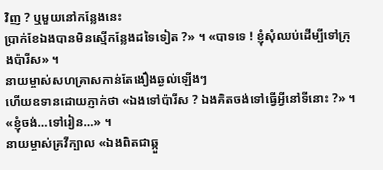វិញ ? ឬមួយនៅកន្លែងនេះ
ប្រាក់ខែឯងបានមិនស្មើកន្លែងដទៃទៀត ?» ។ «បាទទេ ! ខ្ញុំសុំឈប់ដើម្បីទៅក្រុងប៉ារីស» ។
នាយម្ចាស់សហគ្រាសកាន់តែងឿងឆ្ងល់ឡើងៗ
ហើយឧទានដោយភ្ញាក់ថា «ឯងទៅប៉ារីស ? ឯងគិតចង់ទៅធ្វើអ្វីនៅទីនោះ ?» ។
«ខ្ញុំចង់…ទៅរៀន…» ។
នាយម្ចាស់គ្រវីក្បាល «ឯងពិតជាឆ្កួ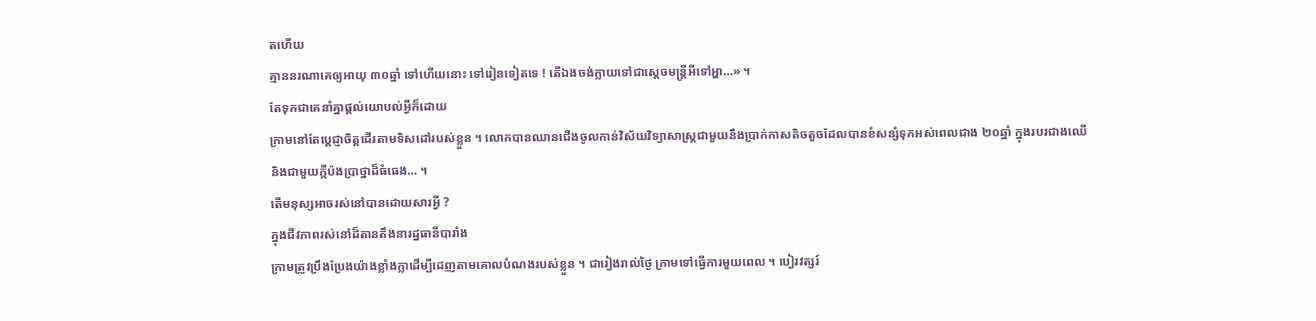តហើយ
គ្មាននរណាគេឲ្យអាយុ ៣០ឆ្នាំ ទៅហើយនោះ ទៅរៀនទៀតទេ ! តើឯងចង់ក្លាយទៅជាស្ដេចមន្ត្រីអីទៅអ្ហា…» ។
តែទុកជាគេនាំគ្នាផ្ដល់យោបល់អ្វីក៏ដោយ
ក្រាមនៅតែប្ដេជ្ញាចិត្តដើរតាមទិសដៅរបស់ខ្លួន ។ លោកបានឈានជើងចូលកាន់វិស័យវិទ្យាសាស្ត្រជាមួយនឹងប្រាក់កាសតិចតួចដែលបានខំសន្សំទុកអស់ពេលជាង ២០ឆ្នាំ ក្នុងរបរជាងឈើ
និងជាមួយក្ដីប៉ងប្រាថ្នាដ៏ធំធេង… ។
តើមនុស្សអាចរស់នៅបានដោយសារអ្វី ?
ក្នុងជីវភាពរស់នៅដ៏តានតឹងនារដ្ឋធានីបារាំង
ក្រាមត្រូវប្រឹងប្រែងយ៉ាងខ្លាំងក្លាដើម្បីដេញតាមគោលបំណងរបស់ខ្លួន ។ ជារៀងរាល់ថ្ងៃ ក្រាមទៅធ្វើការមួយពេល ។ បៀរវត្សរ៍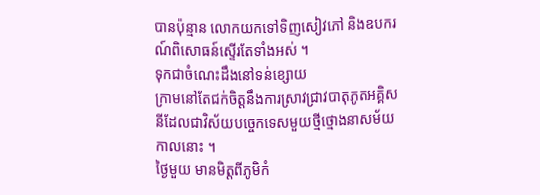បានប៉ុន្មាន លោកយកទៅទិញសៀវភៅ និងឧបករណ៍ពិសោធន៍ស្ទើរតែទាំងអស់ ។
ទុកជាចំណេះដឹងនៅទន់ខ្សោយ
ក្រាមនៅតែជក់ចិត្តនឹងការស្រាវជ្រាវបាតុភូតអគ្គិសនីដែលជាវិស័យបច្ចេកទេសមួយថ្មីថ្មោងនាសម័យកាលនោះ ។
ថ្ងៃមួយ មានមិត្តពីភូមិកំ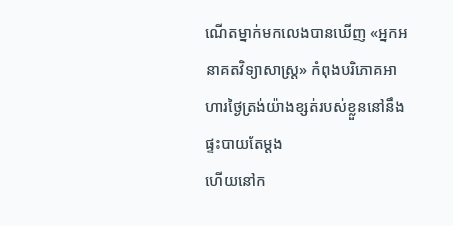ណើតម្នាក់មកលេងបានឃើញ «អ្នកអនាគតវិទ្យាសាស្ត្រ» កំពុងបរិភោគអាហារថ្ងៃត្រង់យ៉ាងខ្សត់របស់ខ្លួននៅនឹងផ្ទះបាយតែម្ដង
ហើយនៅក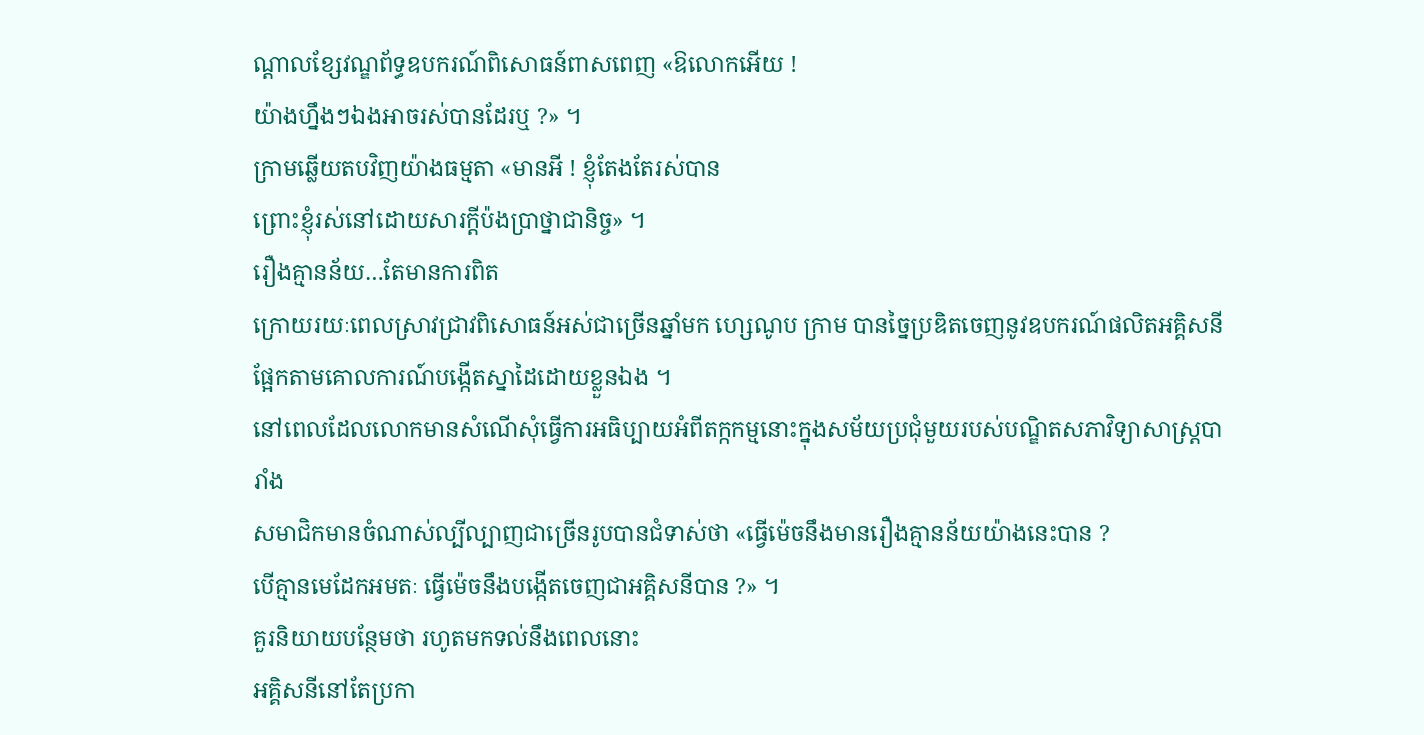ណ្ដាលខ្សែវណ្ឌព័ទ្ធឧបករណ៍ពិសោធន៍ពាសពេញ «ឱលោកអើយ !
យ៉ាងហ្នឹងៗឯងអាចរស់បានដែរឬ ?» ។
ក្រាមឆ្លើយតបវិញយ៉ាងធម្មតា «មានអី ! ខ្ញុំតែងតែរស់បាន
ព្រោះខ្ញុំរស់នៅដោយសារក្ដីប៉ងប្រាថ្នាជានិច្ច» ។
រឿងគ្មានន័យ…តែមានការពិត
ក្រោយរយៈពេលស្រាវជ្រាវពិសោធន៍អស់ជាច្រើនឆ្នាំមក ហ្សេណូប ក្រាម បានច្នៃប្រឌិតចេញនូវឧបករណ៍ផលិតអគ្គិសនី
ផ្អែកតាមគោលការណ៍បង្កើតស្នាដៃដោយខ្លួនឯង ។
នៅពេលដែលលោកមានសំណើសុំធ្វើការអធិប្បាយអំពីតក្កកម្មនោះក្នុងសម័យប្រជុំមួយរបស់បណ្ឌិតសភាវិទ្យាសាស្ត្របារាំង
សមាជិកមានចំណាស់ល្បីល្បាញជាច្រើនរូបបានជំទាស់ថា «ធ្វើម៉េចនឹងមានរឿងគ្មានន័យយ៉ាងនេះបាន ?
បើគ្មានមេដែកអមតៈ ធ្វើម៉េចនឹងបង្កើតចេញជាអគ្គិសនីបាន ?» ។
គួរនិយាយបន្ថែមថា រហូតមកទល់នឹងពេលនោះ
អគ្គិសនីនៅតែប្រកា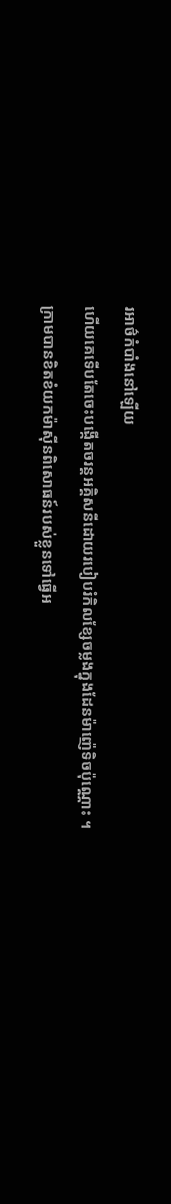រអាថ៌កំបាំងនៅឡើយ
ហើយគេទើបតែចេះបង្កើតចរន្តអគ្គិសនីដោយរបៀបរំកិលខ្សែចម្លងក្នុងដែនម៉ាញ៉េទិចប៉ុណ្ណោះ ។
ក្រាមបានខិតខំយកម៉ាស៊ីនពិសោធន៍របស់ខ្លួនទៅធ្វើអ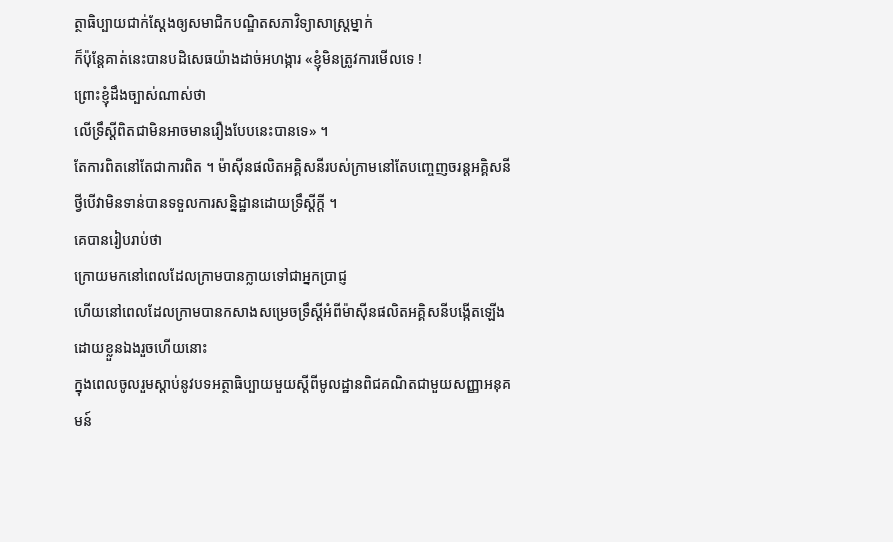ត្ថាធិប្បាយជាក់ស្ដែងឲ្យសមាជិកបណ្ឌិតសភាវិទ្យាសាស្ត្រម្នាក់
ក៏ប៉ុន្តែគាត់នេះបានបដិសេធយ៉ាងដាច់អហង្ការ «ខ្ញុំមិនត្រូវការមើលទេ !
ព្រោះខ្ញុំដឹងច្បាស់ណាស់ថា
លើទ្រឹស្ដីពិតជាមិនអាចមានរឿងបែបនេះបានទេ» ។
តែការពិតនៅតែជាការពិត ។ ម៉ាស៊ីនផលិតអគ្គិសនីរបស់ក្រាមនៅតែបញ្ចេញចរន្តអគ្គិសនី
ថ្វីបើវាមិនទាន់បានទទួលការសន្និដ្ឋានដោយទ្រឹស្ដីក្ដី ។
គេបានរៀបរាប់ថា
ក្រោយមកនៅពេលដែលក្រាមបានក្លាយទៅជាអ្នកប្រាជ្ញ
ហើយនៅពេលដែលក្រាមបានកសាងសម្រេចទ្រឹស្ដីអំពីម៉ាស៊ីនផលិតអគ្គិសនីបង្កើតឡើងដោយខ្លួនឯងរួចហើយនោះ
ក្នុងពេលចូលរួមស្ដាប់នូវបទអត្ថាធិប្បាយមួយស្ដីពីមូលដ្ឋានពិជគណិតជាមួយសញ្ញាអនុគមន៍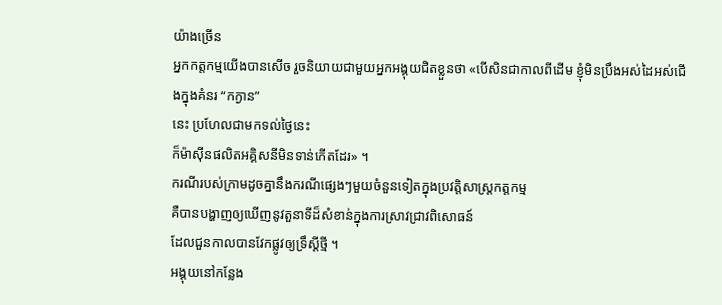យ៉ាងច្រើន
អ្នកកត្តកម្មយើងបានសើច រួចនិយាយជាមួយអ្នកអង្គុយជិតខ្លួនថា «បើសិនជាកាលពីដើម ខ្ញុំមិនប្រឹងអស់ដៃអស់ជើងក្នុងគំនរ “កក្ងាន”
នេះ ប្រហែលជាមកទល់ថ្ងៃនេះ
ក៏ម៉ាស៊ីនផលិតអគ្គិសនីមិនទាន់កើតដែរ» ។
ករណីរបស់ក្រាមដូចគ្នានឹងករណីផ្សេងៗមួយចំនួនទៀតក្នុងប្រវត្តិសាស្ត្រកត្តកម្ម
គឺបានបង្ហាញឲ្យឃើញនូវតួនាទីដ៏សំខាន់ក្នុងការស្រាវជ្រាវពិសោធន៍
ដែលជួនកាលបានវែកផ្លូវឲ្យទ្រឹស្ដីថ្មី ។
អង្គុយនៅកន្លែង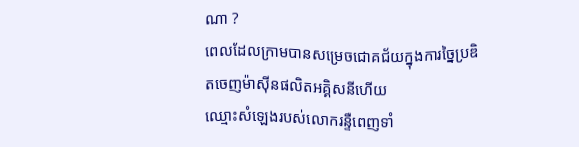ណា ?
ពេលដែលក្រាមបានសម្រេចជោគជ័យក្នុងការច្នៃប្រឌិតចេញម៉ាស៊ីនផលិតអគ្គិសនីហើយ
ឈ្មោះសំឡេងរបស់លោករន្ទឺពេញទាំ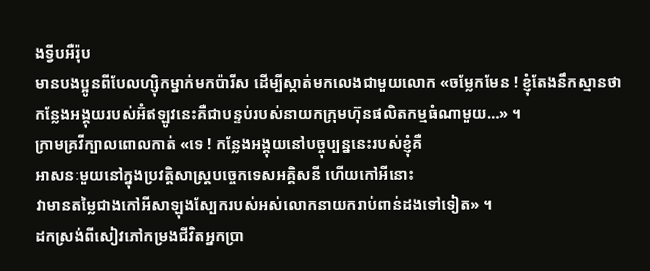ងទ្វីបអឺរ៉ុប
មានបងប្អូនពីបែលហ្ស៊ិកម្នាក់មកប៉ារីស ដើម្បីស្កាត់មកលេងជាមួយលោក «ចម្លែកមែន ! ខ្ញុំតែងនឹកស្មានថា
កន្លែងអង្គុយរបស់អ៊ំឥឡូវនេះគឺជាបន្ទប់របស់នាយកក្រុមហ៊ុនផលិតកម្មធំណាមួយ…» ។
ក្រាមគ្រវីក្បាលពោលកាត់ «ទេ ! កន្លែងអង្គុយនៅបច្ចុប្បន្ននេះរបស់ខ្ញុំគឺ
អាសនៈមួយនៅក្នុងប្រវត្តិសាស្ត្របច្ចេកទេសអគ្គិសនី ហើយកៅអីនោះ
វាមានតម្លៃជាងកៅអីសាឡុងស្បែករបស់អស់លោកនាយករាប់ពាន់ដងទៅទៀត» ។
ដកស្រង់ពីសៀវភៅកម្រងជីវិតអ្នកប្រា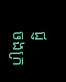ជ្ញ
ចងក្រ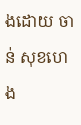ងដោយ ចាន់ សុខហេង